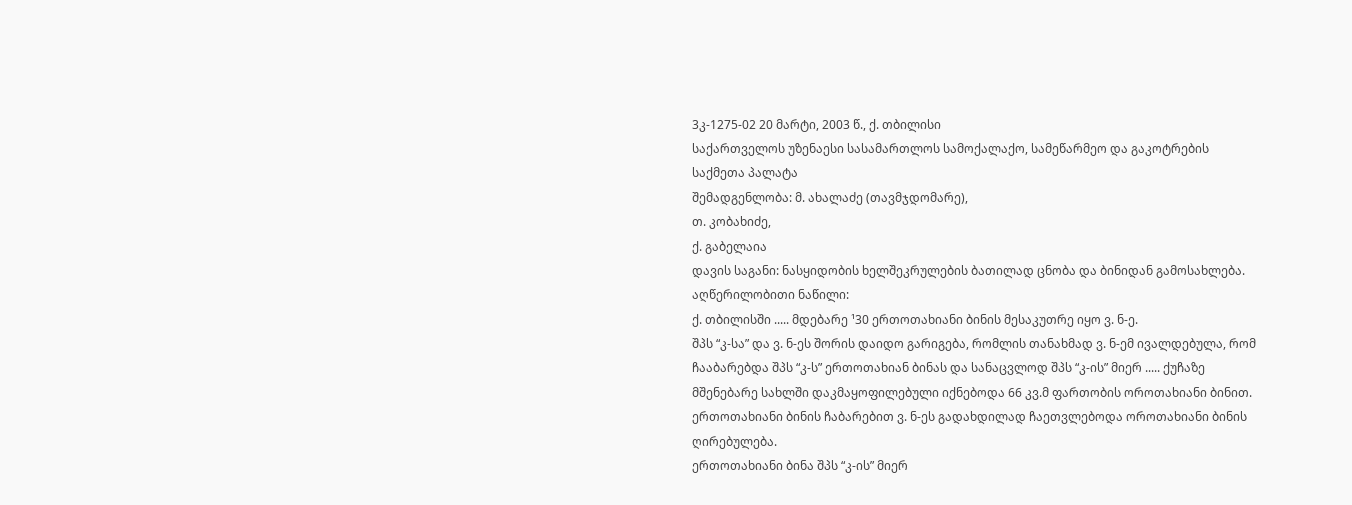3კ-1275-02 20 მარტი, 2003 წ., ქ. თბილისი
საქართველოს უზენაესი სასამართლოს სამოქალაქო, სამეწარმეო და გაკოტრების საქმეთა პალატა
შემადგენლობა: მ. ახალაძე (თავმჯდომარე),
თ. კობახიძე,
ქ. გაბელაია
დავის საგანი: ნასყიდობის ხელშეკრულების ბათილად ცნობა და ბინიდან გამოსახლება.
აღწერილობითი ნაწილი:
ქ. თბილისში ..... მდებარე ¹30 ერთოთახიანი ბინის მესაკუთრე იყო ვ. ნ-ე.
შპს “კ-სა” და ვ. ნ-ეს შორის დაიდო გარიგება, რომლის თანახმად ვ. ნ-ემ ივალდებულა, რომ ჩააბარებდა შპს “კ-ს” ერთოთახიან ბინას და სანაცვლოდ შპს “კ-ის” მიერ ..... ქუჩაზე მშენებარე სახლში დაკმაყოფილებული იქნებოდა 66 კვ.მ ფართობის ოროთახიანი ბინით.
ერთოთახიანი ბინის ჩაბარებით ვ. ნ-ეს გადახდილად ჩაეთვლებოდა ოროთახიანი ბინის ღირებულება.
ერთოთახიანი ბინა შპს “კ-ის” მიერ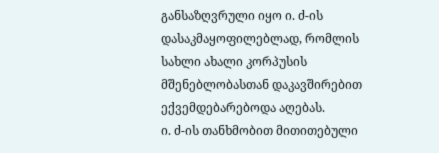განსაზღვრული იყო ი. ძ-ის დასაკმაყოფილებლად, რომლის სახლი ახალი კორპუსის მშენებლობასთან დაკავშირებით ექვემდებარებოდა აღებას.
ი. ძ-ის თანხმობით მითითებული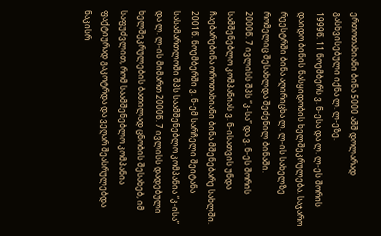ერთოთახიანი ბინა 5000 აშშ დოლარად გასხვისებული იქნა ლ. ლ-ეზე.
1999წ. 11 ნოემბერს ვ. ნ-ესა და ლ. ლ-ეს შორის დაიდო ბინის ნასყიდობის ხელშეკრულება. საჯარო რეესტრში ბინა აღირიცხა ლ. ლ-ის სახელზე რომელიც შესახლდა შეძენილ ბინაში.
2000წ. 7 ივლისს შპს “კ-სა” და ვ. ნ-ეს შორის სამშენებლო კომპანიას ვ. ნ-ისათვის უნდა ჩაებარებინა ოროთახიანი ბინა მშენებარე სახლში.
2001წ. ნოემბერში ვ. ნ-ემ სარჩელი შეიტანა სასამართლოში შპს საამშენებლო კომპანია “კ-ისა” და ლ. ლ-ის მიმართ 2000წ. 7 ივლისს დადებული ხელშეკრულების ბათილად ცნობის შესახებ, იმ საფუძვლით, რომ საამშენებლო კომპანია ფაქტიურად გაკოტრდა და ვეღარ შეასრულებდა ნაკისრ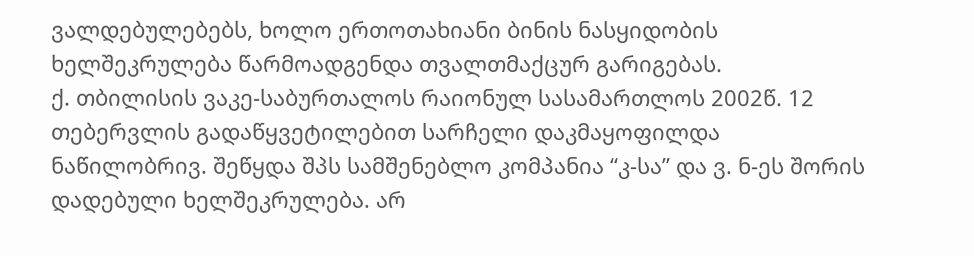ვალდებულებებს, ხოლო ერთოთახიანი ბინის ნასყიდობის ხელშეკრულება წარმოადგენდა თვალთმაქცურ გარიგებას.
ქ. თბილისის ვაკე-საბურთალოს რაიონულ სასამართლოს 2002წ. 12 თებერვლის გადაწყვეტილებით სარჩელი დაკმაყოფილდა ნაწილობრივ. შეწყდა შპს სამშენებლო კომპანია “კ-სა” და ვ. ნ-ეს შორის დადებული ხელშეკრულება. არ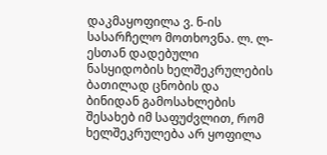დაკმაყოფილა ვ. ნ-ის სასარჩელო მოთხოვნა. ლ. ლ-ესთან დადებული ნასყიდობის ხელშეკრულების ბათილად ცნობის და ბინიდან გამოსახლების შესახებ იმ საფუძვლით, რომ ხელშეკრულება არ ყოფილა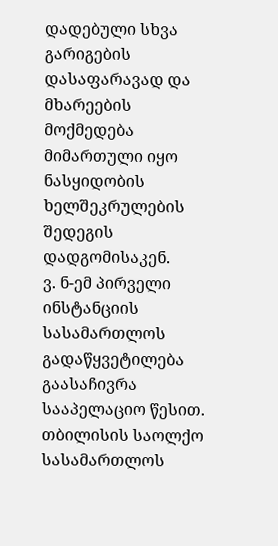დადებული სხვა გარიგების დასაფარავად და მხარეების მოქმედება მიმართული იყო ნასყიდობის ხელშეკრულების შედეგის დადგომისაკენ.
ვ. ნ-ემ პირველი ინსტანციის სასამართლოს გადაწყვეტილება გაასაჩივრა სააპელაციო წესით.
თბილისის საოლქო სასამართლოს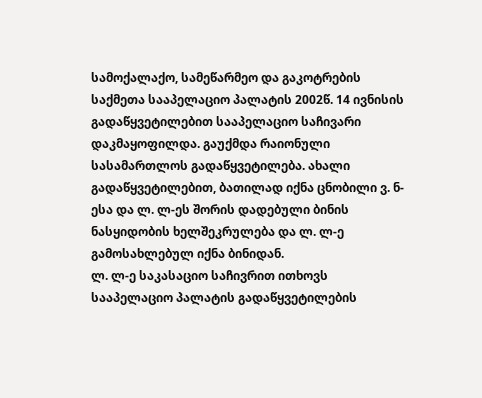სამოქალაქო, სამეწარმეო და გაკოტრების საქმეთა სააპელაციო პალატის 2002წ. 14 ივნისის გადაწყვეტილებით სააპელაციო საჩივარი დაკმაყოფილდა. გაუქმდა რაიონული სასამართლოს გადაწყვეტილება. ახალი გადაწყვეტილებით, ბათილად იქნა ცნობილი ვ. ნ-ესა და ლ. ლ-ეს შორის დადებული ბინის ნასყიდობის ხელშეკრულება და ლ. ლ-ე გამოსახლებულ იქნა ბინიდან.
ლ. ლ-ე საკასაციო საჩივრით ითხოვს სააპელაციო პალატის გადაწყვეტილების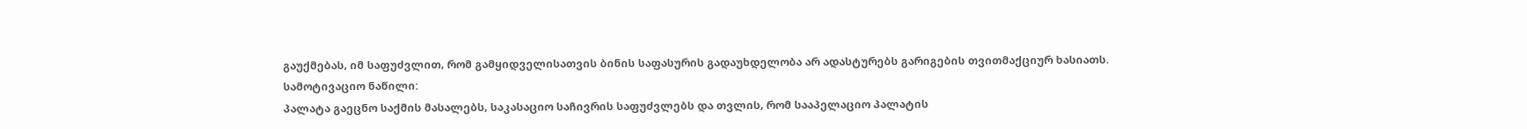გაუქმებას, იმ საფუძვლით, რომ გამყიდველისათვის ბინის საფასურის გადაუხდელობა არ ადასტურებს გარიგების თვითმაქციურ ხასიათს.
სამოტივაციო ნაწილი:
პალატა გაეცნო საქმის მასალებს, საკასაციო საჩივრის საფუძვლებს და თვლის, რომ სააპელაციო პალატის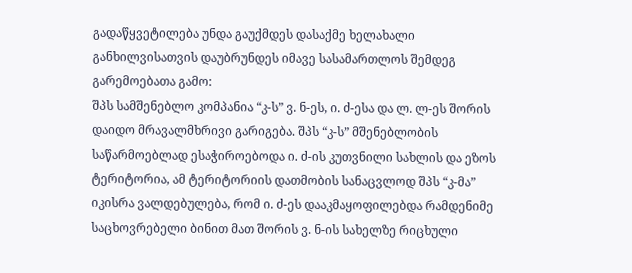გადაწყვეტილება უნდა გაუქმდეს დასაქმე ხელახალი განხილვისათვის დაუბრუნდეს იმავე სასამართლოს შემდეგ გარემოებათა გამო:
შპს სამშენებლო კომპანია “კ-ს” ვ. ნ-ეს, ი. ძ-ესა და ლ. ლ-ეს შორის დაიდო მრავალმხრივი გარიგება. შპს “კ-ს” მშენებლობის საწარმოებლად ესაჭიროებოდა ი. ძ-ის კუთვნილი სახლის და ეზოს ტერიტორია, ამ ტერიტორიის დათმობის სანაცვლოდ შპს “კ-მა” იკისრა ვალდებულება, რომ ი. ძ-ეს დააკმაყოფილებდა რამდენიმე საცხოვრებელი ბინით მათ შორის ვ. ნ-ის სახელზე რიცხული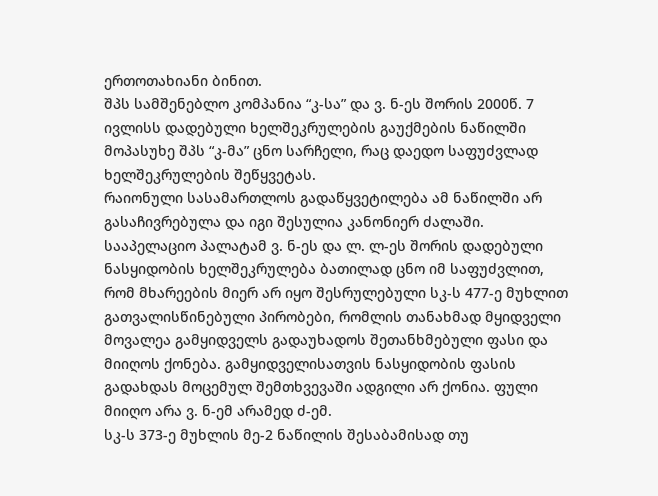ერთოთახიანი ბინით.
შპს სამშენებლო კომპანია “კ-სა” და ვ. ნ-ეს შორის 2000წ. 7 ივლისს დადებული ხელშეკრულების გაუქმების ნაწილში მოპასუხე შპს “კ-მა” ცნო სარჩელი, რაც დაედო საფუძვლად ხელშეკრულების შეწყვეტას.
რაიონული სასამართლოს გადაწყვეტილება ამ ნაწილში არ გასაჩივრებულა და იგი შესულია კანონიერ ძალაში.
სააპელაციო პალატამ ვ. ნ-ეს და ლ. ლ-ეს შორის დადებული ნასყიდობის ხელშეკრულება ბათილად ცნო იმ საფუძვლით, რომ მხარეების მიერ არ იყო შესრულებული სკ-ს 477-ე მუხლით გათვალისწინებული პირობები, რომლის თანახმად მყიდველი მოვალეა გამყიდველს გადაუხადოს შეთანხმებული ფასი და მიიღოს ქონება. გამყიდველისათვის ნასყიდობის ფასის გადახდას მოცემულ შემთხვევაში ადგილი არ ქონია. ფული მიიღო არა ვ. ნ-ემ არამედ ძ-ემ.
სკ-ს 373-ე მუხლის მე-2 ნაწილის შესაბამისად თუ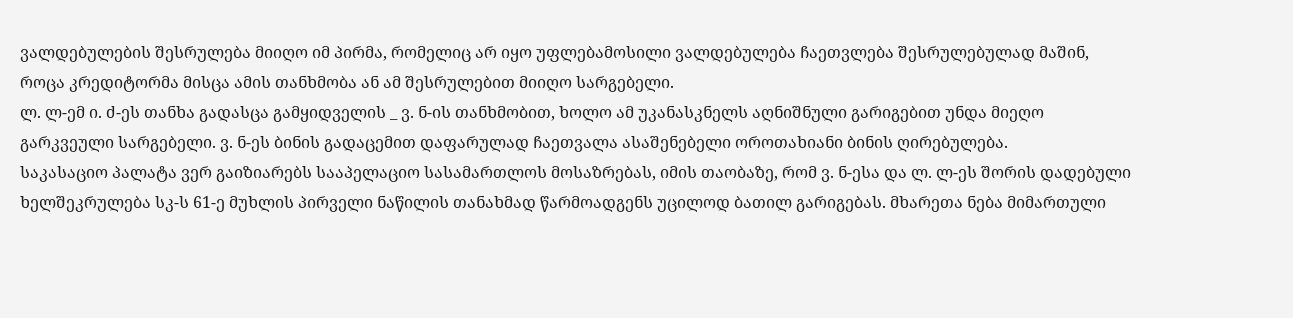ვალდებულების შესრულება მიიღო იმ პირმა, რომელიც არ იყო უფლებამოსილი ვალდებულება ჩაეთვლება შესრულებულად მაშინ, როცა კრედიტორმა მისცა ამის თანხმობა ან ამ შესრულებით მიიღო სარგებელი.
ლ. ლ-ემ ი. ძ-ეს თანხა გადასცა გამყიდველის _ ვ. ნ-ის თანხმობით, ხოლო ამ უკანასკნელს აღნიშნული გარიგებით უნდა მიეღო გარკვეული სარგებელი. ვ. ნ-ეს ბინის გადაცემით დაფარულად ჩაეთვალა ასაშენებელი ოროთახიანი ბინის ღირებულება.
საკასაციო პალატა ვერ გაიზიარებს სააპელაციო სასამართლოს მოსაზრებას, იმის თაობაზე, რომ ვ. ნ-ესა და ლ. ლ-ეს შორის დადებული ხელშეკრულება სკ-ს 61-ე მუხლის პირველი ნაწილის თანახმად წარმოადგენს უცილოდ ბათილ გარიგებას. მხარეთა ნება მიმართული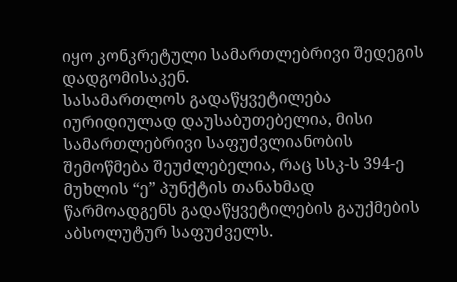იყო კონკრეტული სამართლებრივი შედეგის დადგომისაკენ.
სასამართლოს გადაწყვეტილება იურიდიულად დაუსაბუთებელია, მისი სამართლებრივი საფუძვლიანობის შემოწმება შეუძლებელია, რაც სსკ-ს 394-ე მუხლის “ე” პუნქტის თანახმად წარმოადგენს გადაწყვეტილების გაუქმების აბსოლუტურ საფუძველს.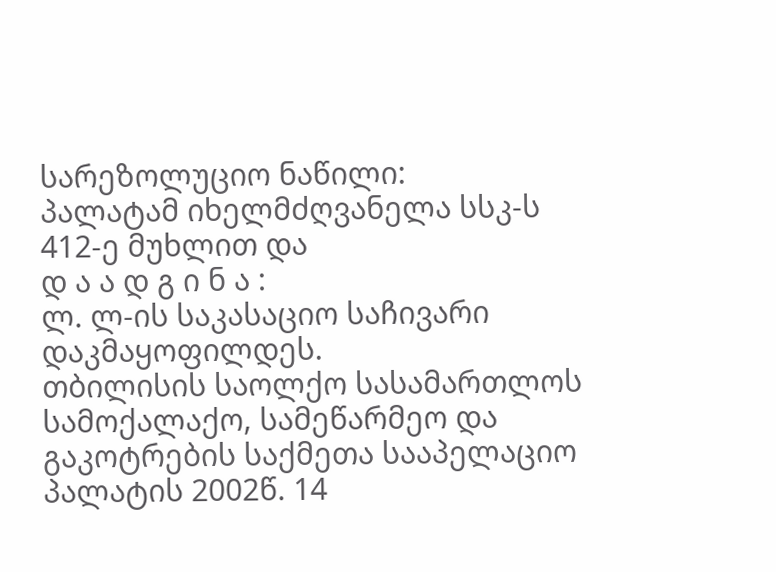სარეზოლუციო ნაწილი:
პალატამ იხელმძღვანელა სსკ-ს 412-ე მუხლით და
დ ა ა დ გ ი ნ ა :
ლ. ლ-ის საკასაციო საჩივარი დაკმაყოფილდეს.
თბილისის საოლქო სასამართლოს სამოქალაქო, სამეწარმეო და გაკოტრების საქმეთა სააპელაციო პალატის 2002წ. 14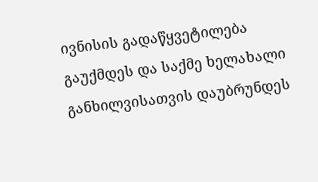ივნისის გადაწყვეტილება გაუქმდეს და საქმე ხელახალი განხილვისათვის დაუბრუნდეს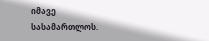იმავე სასამართლოს.